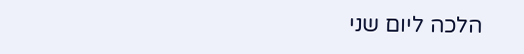הלכה ליום שני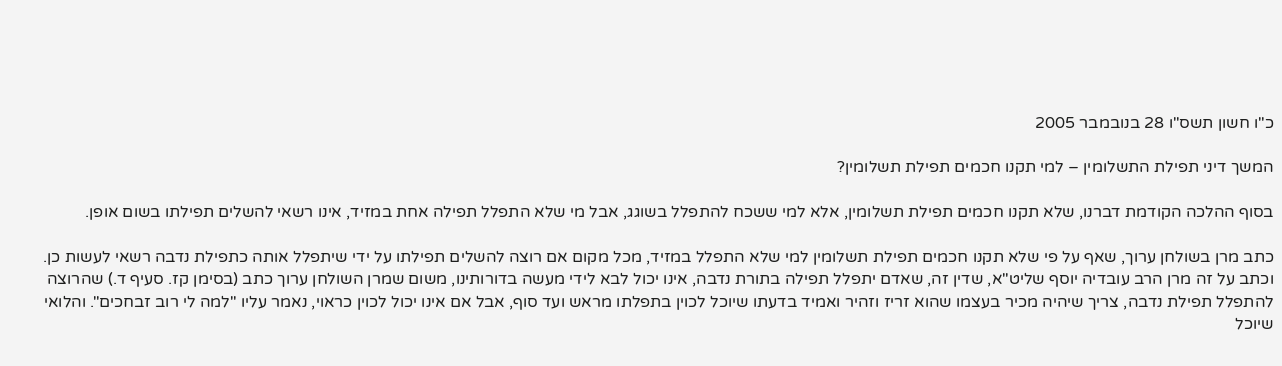כ"ו חשון תשס"ו 28 בנובמבר 2005

המשך דיני תפילת התשלומין – למי תקנו חכמים תפילת תשלומין?

בסוף ההלכה הקודמת דברנו, שלא תקנו חכמים תפילת תשלומין, אלא למי ששכח להתפלל בשוגג, אבל מי שלא התפלל תפילה אחת במזיד, אינו רשאי להשלים תפילתו בשום אופן.

כתב מרן בשולחן ערוך, שאף על פי שלא תקנו חכמים תפילת תשלומין למי שלא התפלל במזיד, מכל מקום אם רוצה להשלים תפילתו על ידי שיתפלל אותה כתפילת נדבה רשאי לעשות כן. וכתב על זה מרן הרב עובדיה יוסף שליט"א, שדין זה, שאדם יתפלל תפילה בתורת נדבה, אינו יכול לבא לידי מעשה בדורותינו, משום שמרן השולחן ערוך כתב (בסימן קז. סעיף ד.) שהרוצה להתפלל תפילת נדבה, צריך שיהיה מכיר בעצמו שהוא זריז וזהיר ואמיד בדעתו שיוכל לכוין בתפלתו מראש ועד סוף, אבל אם אינו יכול לכוין כראוי, נאמר עליו "למה לי רוב זבחכים". והלואי שיוכל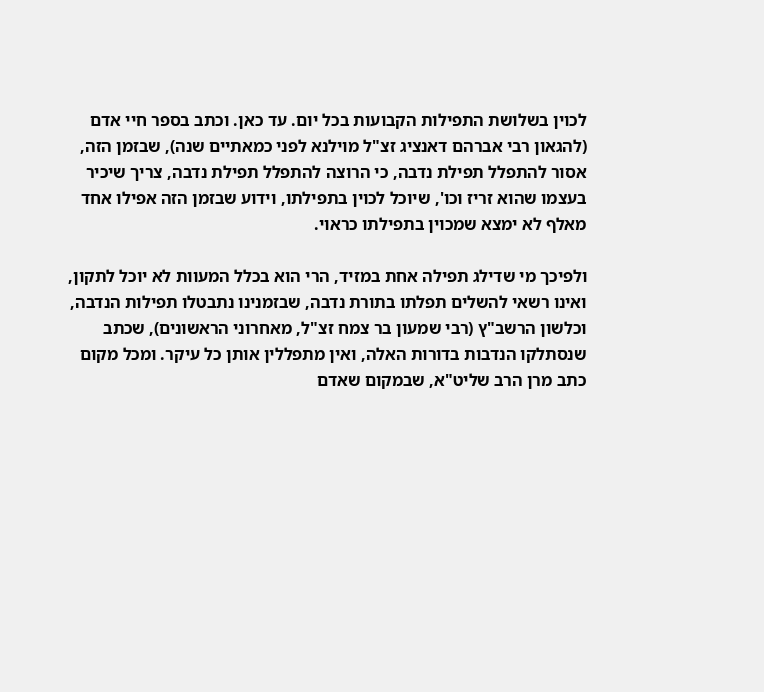לכוין בשלושת התפילות הקבועות בכל יום. עד כאן. וכתב בספר חיי אדם (להגאון רבי אברהם דאנציג זצ"ל מוילנא לפני כמאתיים שנה), שבזמן הזה, אסור להתפלל תפילת נדבה, כי הרוצה להתפלל תפילת נדבה, צריך שיכיר בעצמו שהוא זריז וכו', שיוכל לכוין בתפילתו, וידוע שבזמן הזה אפילו אחד מאלף לא ימצא שמכוין בתפילתו כראוי.

ולפיכך מי שדילג תפילה אחת במזיד, הרי הוא בכלל המעוות לא יוכל לתקון, ואינו רשאי להשלים תפלתו בתורת נדבה, שבזמנינו נתבטלו תפילות הנדבה, וכלשון הרשב"ץ (רבי שמעון בר צמח זצ"ל, מאחרוני הראשונים), שכתב שנסתלקו הנדבות בדורות האלה, ואין מתפללין אותן כל עיקר. ומכל מקום כתב מרן הרב שליט"א, שבמקום שאדם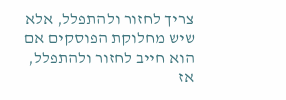צריך לחזור ולהתפלל, אלא שיש מחלוקת הפוסקים אם הוא חייב לחזור ולהתפלל, אז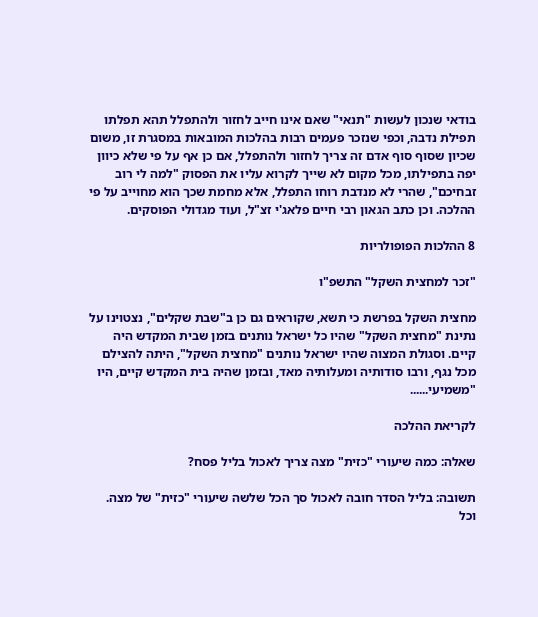בודאי שנכון לעשות "תנאי" שאם אינו חייב לחזור ולהתפלל תהא תפלתו תפילת נדבה, וכפי שנזכר פעמים רבות בהלכות המובאות במסגרת זו, משום שכיון שסוף סוף אדם זה צריך לחזור ולהתפלל, אם כן אף על פי שלא כיוון יפה בתפילתו, מכל מקום לא שייך לקרוא עליו את הפסוק "למה לי רוב זבחיכם", שהרי לא מנדבת רוחו התפלל, אלא מחמת שכך הוא מחוייב על פי ההלכה. וכן כתב הגאון רבי חיים פלאג'י זצ"ל, ועוד מגדולי הפוסקים.

8 ההלכות הפופולריות

"זכר למחצית השקל" התשפ"ו

מחצית השקל בפרשת כי תשא, שקוראים גם כן ב"שבת שקלים", נצטוינו על נתינת "מחצית השקל" שהיו כל ישראל נותנים בזמן שבית המקדש היה קיים. וסגולת המצוה שהיו ישראל נותנים "מחצית השקל", היתה להצילם מכל נגף, ורבו סודותיה ומעלותיה מאד, ובזמן שהיה בית המקדש קיים, היו "משמיעי......

לקריאת ההלכה

שאלה: כמה שיעורי "כזית" מצה צריך לאכול בליל פסח?

תשובה: בליל הסדר חובה לאכול סך הכל שלשה שיעורי "כזית" של מצה. וכל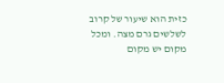כזית הוא שיעור של קרוב לשלשים גרם מצה. ומכל מקום יש מקום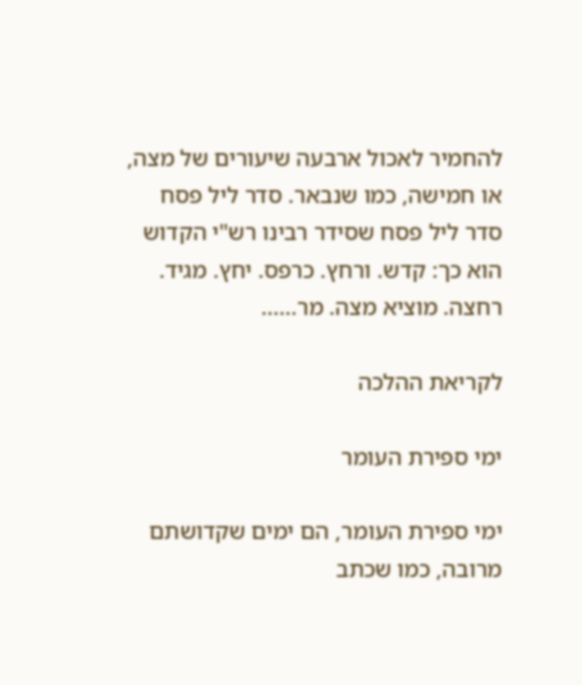להחמיר לאכול ארבעה שיעורים של מצה, או חמישה, כמו שנבאר. סדר ליל פסח סדר ליל פסח שסידר רבינו רש"י הקדוש הוא כך: קדש. ורחץ. כרפס. יחץ. מגיד. רחצה. מוציא מצה. מר......

לקריאת ההלכה

ימי ספירת העומר

ימי ספירת העומר, הם ימים שקדושתם מרובה, כמו שכתב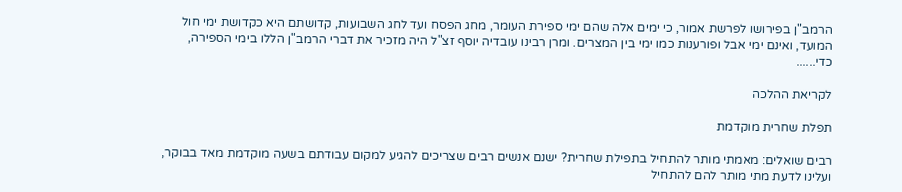הרמב"ן בפירושו לפרשת אמור, כי ימים אלה שהם ימי ספירת העומר, מחג הפסח ועד לחג השבועות, קדושתם היא כקדושת ימי חול המועד, ואינם ימי אבל ופורענות כמו ימי בין המצרים. ומרן רבינו עובדיה יוסף זצ"ל היה מזכיר את דברי הרמב"ן הללו בימי הספירה, כדי......

לקריאת ההלכה

תפלת שחרית מוקדמת

רבים שואלים: מאמתי מותר להתחיל בתפילת שחרית? ישנם אנשים רבים שצריכים להגיע למקום עבודתם בשעה מוקדמת מאד בבוקר, ועלינו לדעת מתי מותר להם להתחיל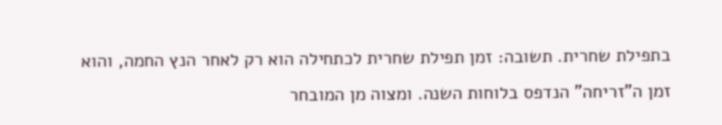בתפילת שחרית. תשובה: זמן תפילת שחרית לכתחילה הוא רק לאחר הנץ החמה, והוא זמן ה"זריחה" הנדפס בלוחות השנה. ומצוה מן המובחר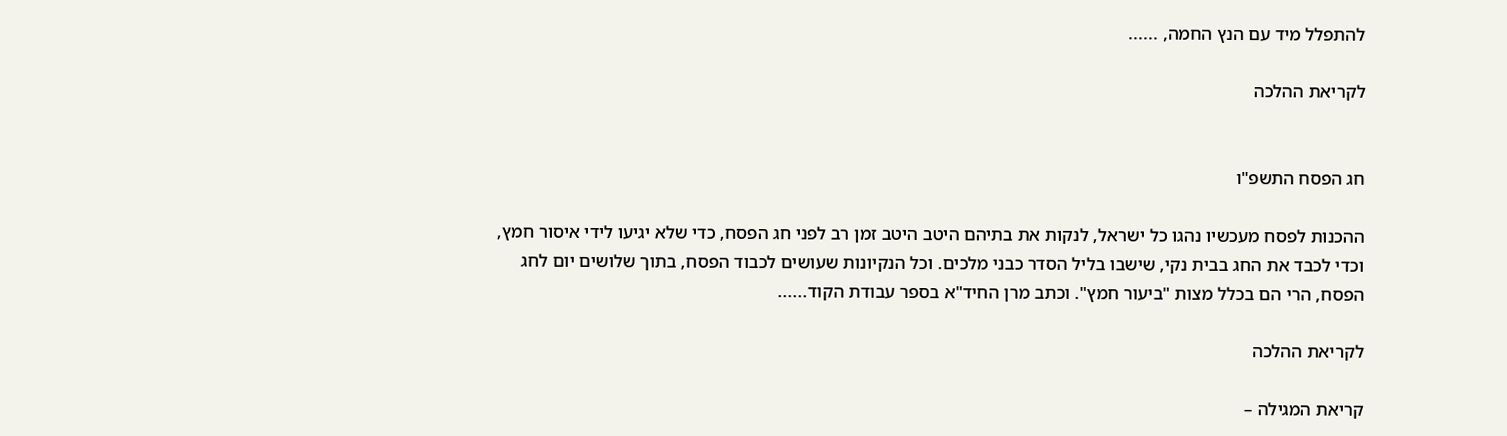להתפלל מיד עם הנץ החמה, ......

לקריאת ההלכה


חג הפסח התשפ"ו

ההכנות לפסח מעכשיו נהגו כל ישראל, לנקות את בתיהם היטב היטב זמן רב לפני חג הפסח, כדי שלא יגיעו לידי איסור חמץ, וכדי לכבד את החג בבית נקי, שישבו בליל הסדר כבני מלכים. וכל הנקיונות שעושים לכבוד הפסח, בתוך שלושים יום לחג הפסח, הרי הם בכלל מצות "ביעור חמץ". וכתב מרן החיד"א בספר עבודת הקוד......

לקריאת ההלכה

קריאת המגילה –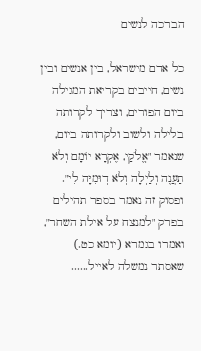הברכה לנשים

כל אדם מישראל, בין אנשים ובין נשים, חייבים בקריאת המגילה ביום הפורים, וצריך לקרותה בלילה ולשוב ולקרותה ביום, שנאמר "אֱלֹקַי, אֶקְרָא יוֹמָם וְלֹא תַעֲנֶה וְלַיְלָה וְלֹא דֽוּמִיָּה לִי". ופסוק זה נאמר בספר תהילים בפרק "למנצח על אילת השחר", ואמרו בגמרא (יומא כט.) שאסתר נמשלה לאייל......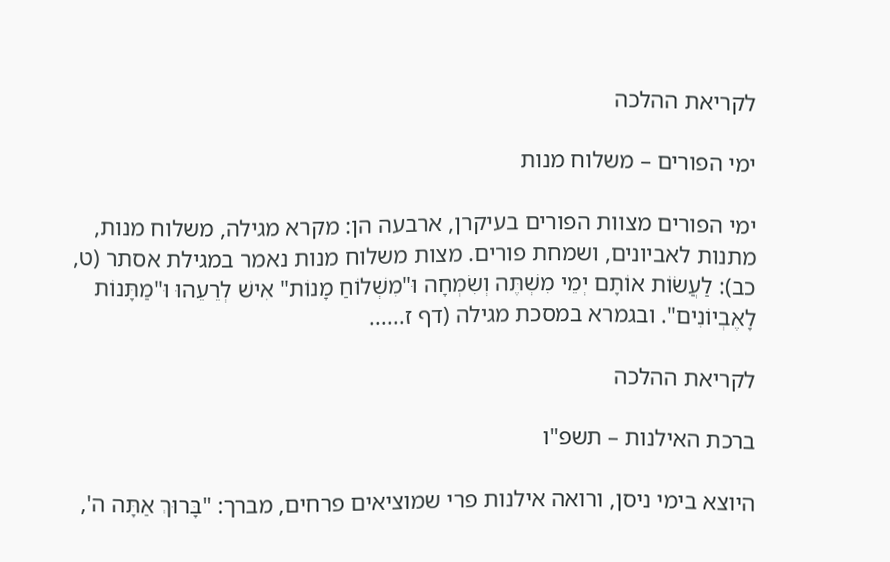לקריאת ההלכה

ימי הפורים – משלוח מנות

ימי הפורים מצוות הפורים בעיקרן, ארבעה הן: מקרא מגילה, משלוח מנות, מתנות לאביונים, ושמחת פורים. מצות משלוח מנות נאמר במגילת אסתר (ט, כב): לַעֲשׂוֹת אוֹתָם יְמֵי מִשְׁתֶּה וְשִׂמְחָה וּ"מִשְׁלוֹחַ מָנוֹת" אִישׁ לְרֵעֵהוּ וּ"מַתָּנוֹת לָאֶבְיוֹנִים". ובגמרא במסכת מגילה (דף ז......

לקריאת ההלכה

ברכת האילנות – תשפ"ו

היוצא בימי ניסן, ורואה אילנות פרי שמוציאים פרחים, מברך: "בָּרוּךְ אַתָּה ה',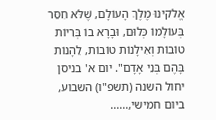אֱלֹקינוּ מֶלֶךְ הָעוֹלָם, שֶׁלֹּא חִסֵּר בְּעוֹלָמוֹ כְּלוּם, וּבָרָא בוֹ בְּרִיוֹת טוֹבוֹת וְאִילָנוֹת טוֹבוֹת, לֵהָנוֹת בָּהֶם בְּנֵי אָדָם". יום א' בניסן יחול השנה (תשפ"ו) השבוע, ביום חמישי,......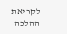לקריאת ההלכה